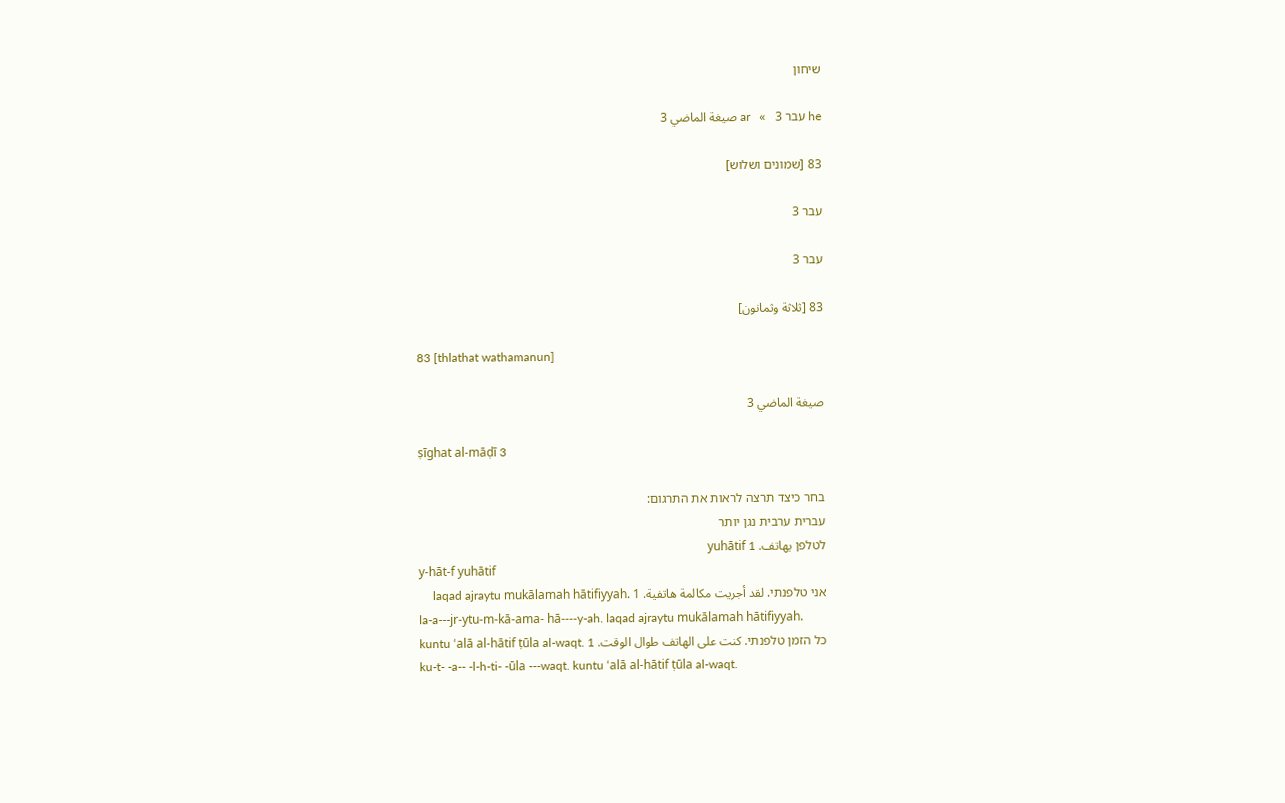שיחון

he עבר 3   »   ar صيغة الماضي 3

83 [שמונים ושלוש]

עבר 3

עבר 3

83 [ثلاثة وثمانون]

83 [thlathat wathamanun]

صيغة الماضي 3

ṣīghat al-māḍī 3

בחר כיצד תרצה לראות את התרגום:
עברית ערבית נגן יותר
לטלפן يهاتف. yuhātif 1
y-hāt-f yuhātif
אני טלפנתי. لقد أجريت مكالمة هاتفية. laqad ajraytu mukālamah hātifiyyah. 1
la-a---jr-ytu-m-kā-ama- hā----y-ah. laqad ajraytu mukālamah hātifiyyah.
כל הזמן טלפנתי. كنت على الهاتف طوال الوقت. kuntu ‘alā al-hātif ṭūla al-waqt. 1
ku-t- -a-- -l-h-ti- -ūla ---waqt. kuntu ‘alā al-hātif ṭūla al-waqt.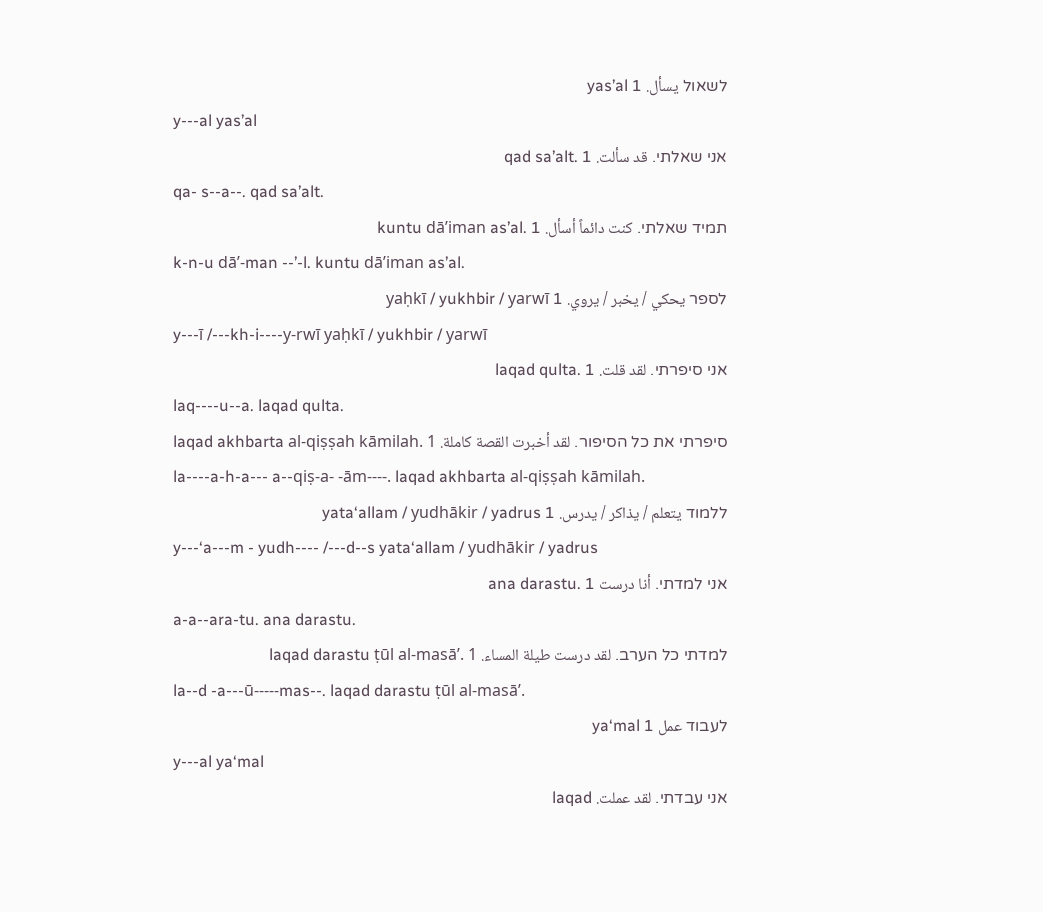לשאול يسأل. yas’al 1
y---al yas’al
אני שאלתי. قد سألت. qad sa’alt. 1
qa- s--a--. qad sa’alt.
תמיד שאלתי. كنت دائماً أسأل. kuntu dā’iman as’al. 1
k-n-u dā’-man --’-l. kuntu dā’iman as’al.
לספר يحكي / يخبر / يروي. yaḥkī / yukhbir / yarwī 1
y---ī /---kh-i----y-rwī yaḥkī / yukhbir / yarwī
אני סיפרתי. لقد قلت. laqad qulta. 1
laq----u--a. laqad qulta.
סיפרתי את כל הסיפור. لقد أخبرت القصة كاملة. laqad akhbarta al-qiṣṣah kāmilah. 1
la----a-h-a--- a--qiṣ-a- -ām----. laqad akhbarta al-qiṣṣah kāmilah.
ללמוד يتعلم / يذاكر / يدرس. yata‘allam / yudhākir / yadrus 1
y---‘a---m - yudh---- /---d--s yata‘allam / yudhākir / yadrus
אני למדתי. أنا درست ana darastu. 1
a-a--ara-tu. ana darastu.
למדתי כל הערב. لقد درست طيلة المساء. laqad darastu ṭūl al-masā’. 1
la--d -a---ū-----mas--. laqad darastu ṭūl al-masā’.
לעבוד عمل ya‘mal 1
y---al ya‘mal
אני עבדתי. لقد عملت. laqad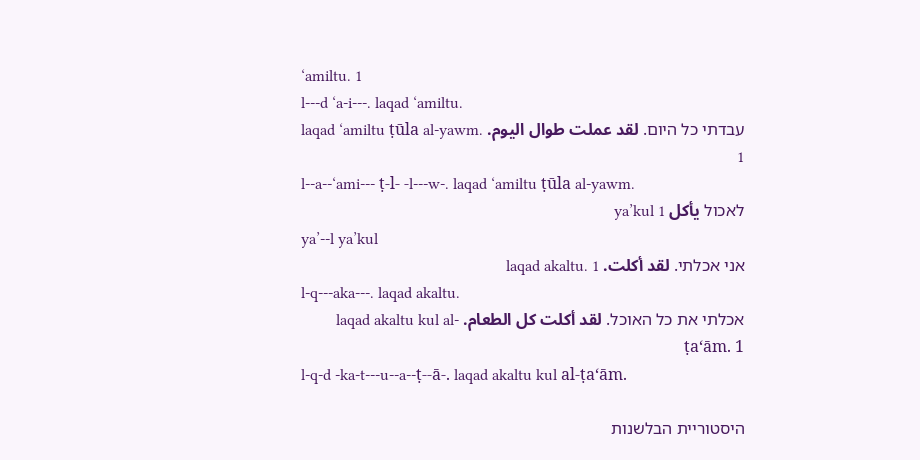‘amiltu. 1
l---d ‘a-i---. laqad ‘amiltu.
עבדתי כל היום. لقد عملت طوال اليوم. laqad ‘amiltu ṭūla al-yawm. 1
l--a--‘ami--- ṭ-l- -l---w-. laqad ‘amiltu ṭūla al-yawm.
לאכול يأكل ya’kul 1
ya’--l ya’kul
אני אכלתי. لقد أكلت. laqad akaltu. 1
l-q---aka---. laqad akaltu.
אכלתי את כל האוכל. لقد أكلت كل الطعام. laqad akaltu kul al-ṭa‘ām. 1
l-q-d -ka-t---u--a--ṭ--ā-. laqad akaltu kul al-ṭa‘ām.

היסטוריית הבלשנות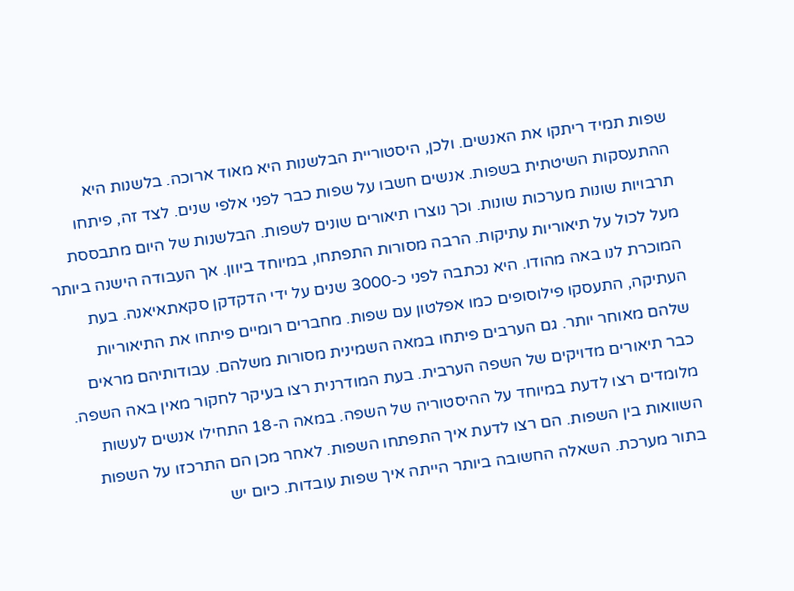שפות תמיד ריתקו את האנשים. ולכן, היסטוריית הבלשנות היא מאוד ארוכה. בלשנות היא ההתעסקות השיטתית בשפות. אנשים חשבו על שפות כבר לפני אלפי שנים. לצד זה, פיתחו תרבויות שונות מערכות שונות. וכך נוצרו תיאורים שונים לשפות. הבלשנות של היום מתבססת מעל לכול על תיאוריות עתיקות. הרבה מסורות התפתחו, במיוחד ביוון. אך העבודה הישנה ביותר המוכרת לנו באה מהודו. היא נכתבה לפני כ-3000 שנים על ידי הדקדקן סקאתאיאנה. בעת העתיקה, התעסקו פילוסופים כמו אפלטון עם שפות. מחברים רומיים פיתחו את התיאוריות שלהם מאוחר יותר. גם הערבים פיתחו במאה השמינית מסורות משלהם. עבודותיהם מראים כבר תיאורים מדויקים של השפה הערבית. בעת המודרנית רצו בעיקר לחקור מאין באה השפה. מלומדים רצו לדעת במיוחד על ההיסטוריה של השפה. במאה ה-18 התחילו אנשים לעשות השוואות בין השפות. הם רצו לדעת איך התפתחו השפות. לאחר מכן הם התרכזו על השפות בתור מערכת. השאלה החשובה ביותר הייתה איך שפות עובדות. כיום יש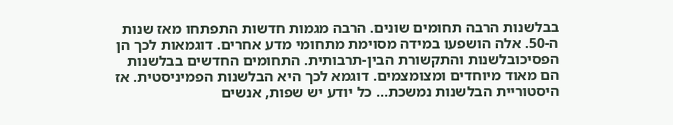בבלשנות הרבה תחומים שונים. הרבה מגמות חדשות התפתחו מאז שנות ה-50. אלה הושפעו במידה מסוימת מתחומי מדע אחרים. דוגמאות לכך הן הפסיכובלשנות והתקשורת הבין-תרבותית. התחומים החדשים בבלשנות הם מאוד מיוחדים ומצומצמים. דוגמא לכך היא הבלשנות הפמיניסטית. אז היסטוריית הבלשנות נמשכת... כל יודע יש שפות, אנשים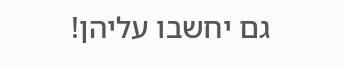גם יחשבו עליהן!